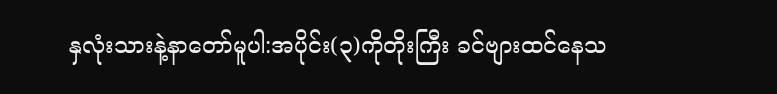နှလုံးသားနဲ့နာတော်မူပါ:အပိုင်း(၃)ကိုတိုးကြီး ခင်ဗျားထင်နေသ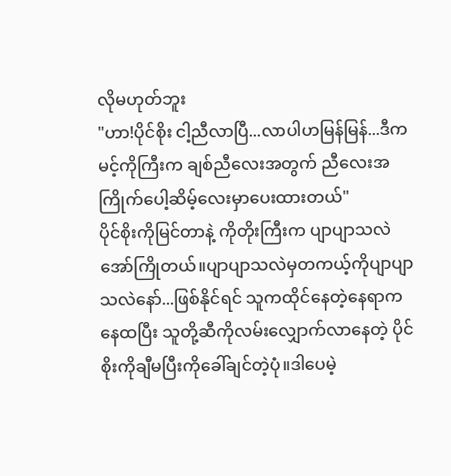လိုမဟုတ်ဘူး
"ဟာ!ပိုင်စိုး ငါ့ညီလာပြီ...လာပါဟမြန်မြန်...ဒီကမင့်ကိုကြီးက ချစ်ညီလေးအတွက် ညီလေးအကြိုက်ပေါ့ဆိမ့်လေးမှာပေးထားတယ်"
ပိုင်စိုးကိုမြင်တာနဲ့ ကိုတိုးကြီးက ပျာပျာသလဲအော်ကြိုတယ်။ပျာပျာသလဲမှတကယ့်ကိုပျာပျာသလဲနော်...ဖြစ်နိုင်ရင် သူကထိုင်နေတဲ့နေရာကနေထပြီး သူတို့ဆီကိုလမ်းလျှောက်လာနေတဲ့ ပိုင်စိုးကိုချီမပြီးကိုခေါ်ချင်တဲ့ပုံ။ဒါပေမဲ့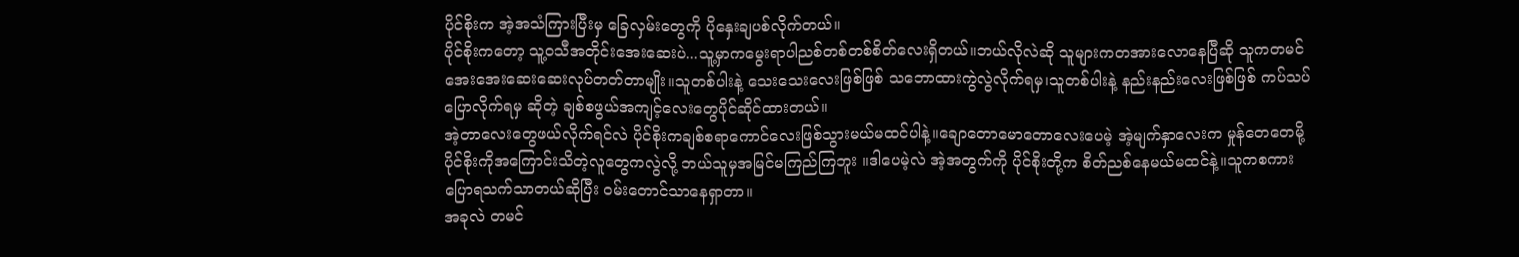ပိုင်စိုးက အဲ့အသံကြားပြီးမှ ခြေလှမ်းတွေကို ပိုနှေးချပစ်လိုက်တယ်။
ပိုင်စိုးကတော့ သူ့ဝသီအတိုင်းအေးဆေးပဲ...သူ့မှာကမွေးရာပါညစ်တစ်တစ်စိတ်လေးရှိတယ်။ဘယ်လိုလဲဆို သူများကတအားလောနေပြီဆို သူကတမင်အေးအေးဆေးဆေးလုပ်တတ်တာမျိုး။သူတစ်ပါးနဲ့ သေးသေးလေးဖြစ်ဖြစ် သဘောထားကွဲလွဲလိုက်ရမှ၊သူတစ်ပါးနဲ့ နည်းနည်းလေးဖြစ်ဖြစ် ကပ်သပ်ပြောလိုက်ရမှ ဆိုတဲ့ ချစ်စဖွယ်အကျင့်လေးတွေပိုင်ဆိုင်ထားတယ်။
အဲ့တာလေးတွေဖယ်လိုက်ရင်လဲ ပိုင်စိုးကချစ်စရာကောင်လေးဖြစ်သွားမယ်မထင်ပါနဲ့။ချောတောမောတောလေးပေမဲ့ အဲ့မျက်နှာလေးက မှုန်တေတေမို့ ပိုင်စိုးကိုအကြောင်းသိတဲ့လူတွေကလွဲလို့ ဘယ်သူမှအမြင်မကြည်ကြဘူး ။ဒါပေမဲ့လဲ အဲ့အတွက်ကို ပိုင်စိုးတို့က စိတ်ညစ်နေမယ်မထင်နဲ့။သူကစကားပြောရသက်သာတယ်ဆိုပြီး ဝမ်းတောင်သာနေရှာတာ။
အခုလဲ တမင်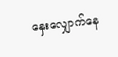နှေးလျှောက်နေ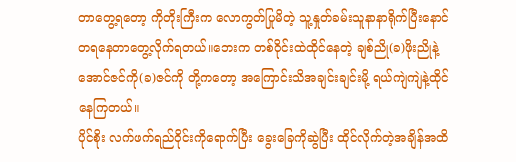တာတွေ့ရတော့ ကိုတိုးကြီးက လောကွတ်ပြုမိတဲ့ သူ့နှုတ်ခမ်းသူနာနာရိုက်ပြီးနောင်တရနေတာတွေ့လိုက်ရတယ်။ဘေးက တစ်ဝိုင်းထဲထိုင်နေတဲ့ ချစ်ညို(ခ)ဖိုးညိုနဲ့ အောင်ဇင်ကို(ခ)ဇင်ကို တို့ကတော့ အကြောင်းသိအချင်းချင်းမို့ ရယ်ကျဲကျဲနဲ့ထိုင်နေကြတယ်။
ပိုင်စိုး လက်ဖက်ရည်ဝိုင်းကိုရောက်ပြီး ခွေးခြေကိုဆွဲပြီး ထိုင်လိုက်တဲ့အချိန်အထိ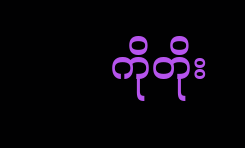ကိုတိုး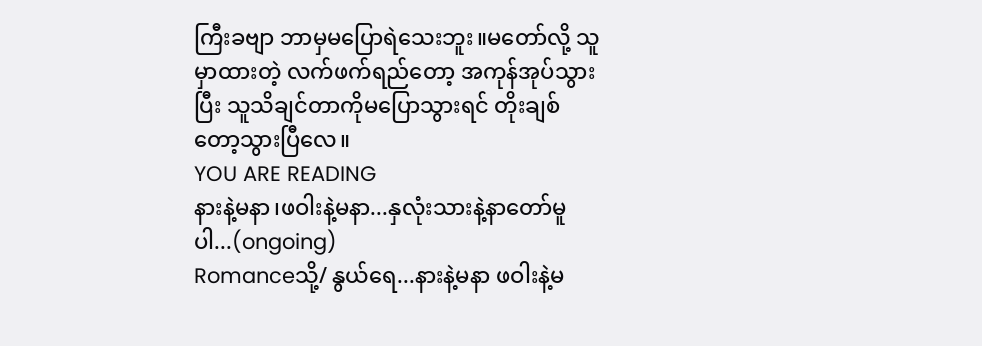ကြီးခဗျာ ဘာမှမပြောရဲသေးဘူး။မတော်လို့ သူမှာထားတဲ့ လက်ဖက်ရည်တော့ အကုန်အုပ်သွားပြီး သူသိချင်တာကိုမပြောသွားရင် တိုးချစ်တော့သွားပြီလေ။
YOU ARE READING
နားနဲ့မနာ၊ဖဝါးနဲ့မနာ...နှလုံးသားနဲ့နာတော်မူပါ...(ongoing)
Romanceသို့/ နွယ်ရေ...နားနဲ့မနာ ဖဝါးနဲ့မ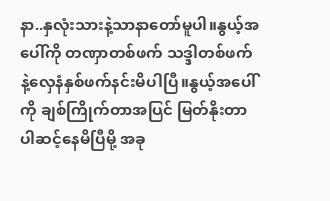နာ..နှလုံးသားနဲ့သာနာတော်မူပါ။နွယ့်အပေါ်ကို တဏှာတစ်ဖက် သဒ္ဒါတစ်ဖက် နဲ့လှေနံနှစ်ဖက်နင်းမိပါပြီ။နွယ့်အပေါ်ကို ချစ်ကြိုက်တာအပြင် မြတ်နိုးတာပါဆင့်နေမိပြီမို့ အခု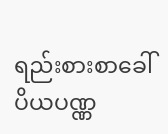ရည်းစားစာခေါ် ပိယပဏ္ဏ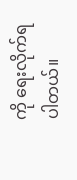ကို ရေးလိုက်ရပါတယ်။